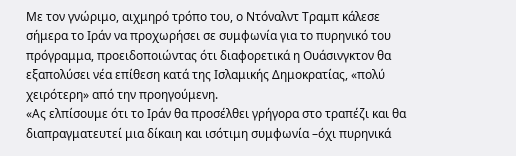Με τον γνώριμο, αιχμηρό τρόπο του, ο Ντόναλντ Τραμπ κάλεσε σήμερα το Ιράν να προχωρήσει σε συμφωνία για το πυρηνικό του πρόγραμμα, προειδοποιώντας ότι διαφορετικά η Ουάσινγκτον θα εξαπολύσει νέα επίθεση κατά της Ισλαμικής Δημοκρατίας, «πολύ χειρότερη» από την προηγούμενη.
«Ας ελπίσουμε ότι το Ιράν θα προσέλθει γρήγορα στο τραπέζι και θα διαπραγματευτεί μια δίκαιη και ισότιμη συμφωνία –όχι πυρηνικά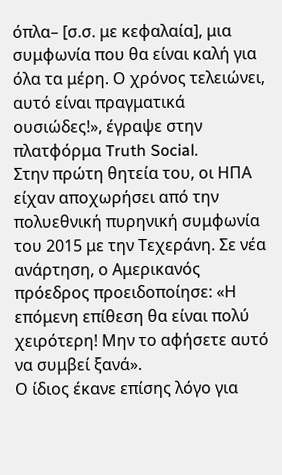όπλα– [σ.σ. με κεφαλαία], μια συμφωνία που θα είναι καλή για όλα τα μέρη. Ο χρόνος τελειώνει, αυτό είναι πραγματικά ουσιώδες!», έγραψε στην πλατφόρμα Truth Social.
Στην πρώτη θητεία του, οι ΗΠΑ είχαν αποχωρήσει από την πολυεθνική πυρηνική συμφωνία του 2015 με την Τεχεράνη. Σε νέα ανάρτηση, ο Αμερικανός πρόεδρος προειδοποίησε: «Η επόμενη επίθεση θα είναι πολύ χειρότερη! Μην το αφήσετε αυτό να συμβεί ξανά».
Ο ίδιος έκανε επίσης λόγο για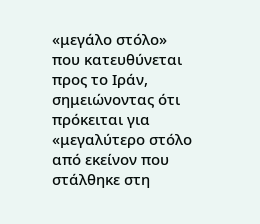«μεγάλο στόλο» που κατευθύνεται προς το Ιράν, σημειώνοντας ότι πρόκειται για «μεγαλύτερο στόλο από εκείνον που στάλθηκε στη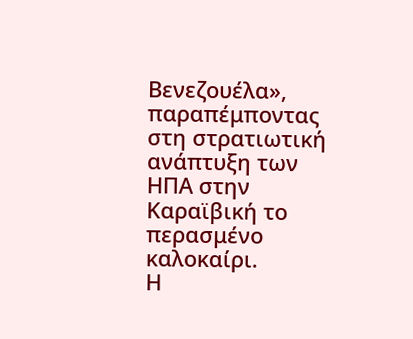Βενεζουέλα», παραπέμποντας στη στρατιωτική ανάπτυξη των ΗΠΑ στην Καραϊβική το περασμένο καλοκαίρι.
Η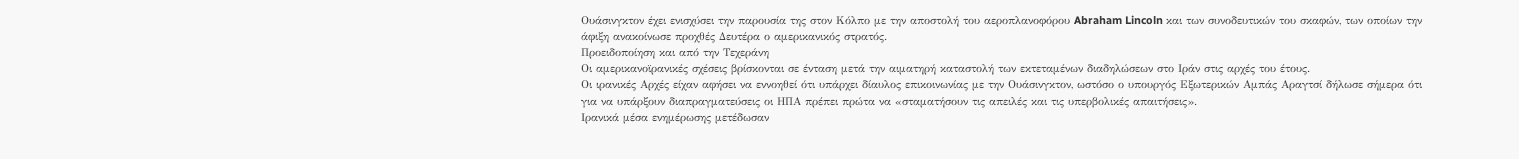Ουάσινγκτον έχει ενισχύσει την παρουσία της στον Κόλπο με την αποστολή του αεροπλανοφόρου Abraham Lincoln και των συνοδευτικών του σκαφών, των οποίων την άφιξη ανακοίνωσε προχθές Δευτέρα ο αμερικανικός στρατός.
Προειδοποίηση και από την Τεχεράνη
Οι αμερικανοϊρανικές σχέσεις βρίσκονται σε ένταση μετά την αιματηρή καταστολή των εκτεταμένων διαδηλώσεων στο Ιράν στις αρχές του έτους.
Οι ιρανικές Αρχές είχαν αφήσει να εννοηθεί ότι υπάρχει δίαυλος επικοινωνίας με την Ουάσινγκτον, ωστόσο ο υπουργός Εξωτερικών Αμπάς Αραγτσί δήλωσε σήμερα ότι για να υπάρξουν διαπραγματεύσεις οι ΗΠΑ πρέπει πρώτα να «σταματήσουν τις απειλές και τις υπερβολικές απαιτήσεις».
Ιρανικά μέσα ενημέρωσης μετέδωσαν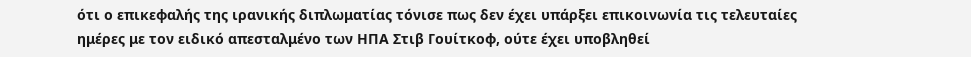ότι ο επικεφαλής της ιρανικής διπλωματίας τόνισε πως δεν έχει υπάρξει επικοινωνία τις τελευταίες ημέρες με τον ειδικό απεσταλμένο των ΗΠΑ Στιβ Γουίτκοφ, ούτε έχει υποβληθεί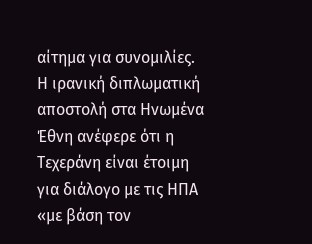αίτημα για συνομιλίες.
Η ιρανική διπλωματική αποστολή στα Ηνωμένα Έθνη ανέφερε ότι η Τεχεράνη είναι έτοιμη για διάλογο με τις ΗΠΑ «με βάση τον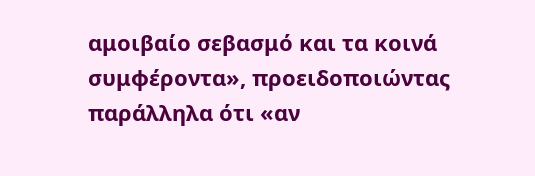αμοιβαίο σεβασμό και τα κοινά συμφέροντα», προειδοποιώντας παράλληλα ότι «αν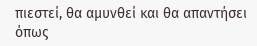πιεστεί, θα αμυνθεί και θα απαντήσει όπως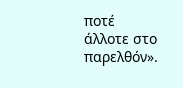ποτέ άλλοτε στο παρελθόν».